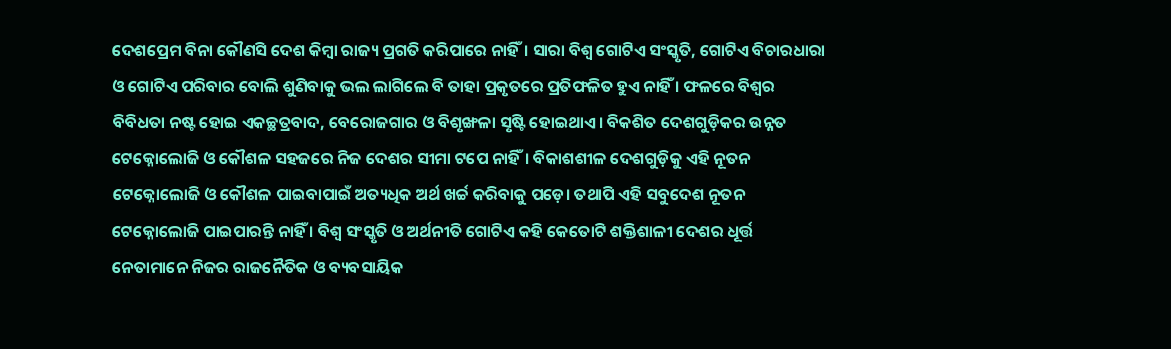ଦେଶପ୍ରେମ ବିନା କୌଣସି ଦେଶ କିମ୍ବା ରାଜ୍ୟ ପ୍ରଗତି କରିପାରେ ନାହିଁ। ସାରା ବିଶ୍ୱ ଗୋଟିଏ ସଂସ୍କୃତି, ଗୋଟିଏ ବିଚାରଧାରା ଓ ଗୋଟିଏ ପରିବାର ବୋଲି ଶୁଣିବାକୁ ଭଲ ଲାଗିଲେ ବି ତାହା ପ୍ରକୃତରେ ପ୍ରତିଫଳିତ ହୁଏ ନାହିଁ । ଫଳରେ ବିଶ୍ୱର ବିବିଧତା ନଷ୍ଟ ହୋଇ ଏକଚ୍ଛତ୍ରବାଦ, ବେରୋଜଗାର ଓ ବିଶୃଙ୍ଖଳା ସୃଷ୍ଟି ହୋଇଥାଏ। ବିକଶିତ ଦେଶଗୁଡ଼ିକର ଉନ୍ନତ ଟେକ୍ନୋଲୋଜି ଓ କୌଶଳ ସହଜରେ ନିଜ ଦେଶର ସୀମା ଟପେ ନାହିଁ। ବିକାଶଶୀଳ ଦେଶଗୁଡ଼ିକୁ ଏହି ନୂତନ ଟେକ୍ନୋଲୋଜି ଓ କୌଶଳ ପାଇବାପାଇଁ ଅତ୍ୟଧିକ ଅର୍ଥ ଖର୍ଚ୍ଚ କରିବାକୁ ପଡ଼େ। ତଥାପି ଏହି ସବୁଦେଶ ନୂତନ ଟେକ୍ନୋଲୋଜି ପାଇପାରନ୍ତି ନାହିଁ । ବିଶ୍ୱ ସଂସ୍କୃତି ଓ ଅର୍ଥନୀତି ଗୋଟିଏ କହି କେତୋଟି ଶକ୍ତିଶାଳୀ ଦେଶର ଧୂର୍ତ୍ତ ନେତାମାନେ ନିଜର ରାଜନୈତିକ ଓ ବ୍ୟବସାୟିକ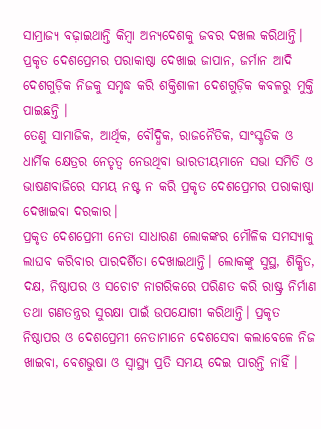ସାମ୍ରାଜ୍ୟ ବଢ଼ାଇଥାନ୍ତି କିମ୍ବା ଅନ୍ୟଦେଶକୁ ଜବର ଦଖଲ କରିଥାନ୍ତି। ପ୍ରକୃତ ଦେଶପ୍ରେମର ପରାକାଷ୍ଠା ଦେଖାଇ ଜାପାନ, ଜର୍ମାନ ଆଦି ଦେଶଗୁଡ଼ିକ ନିଜକୁ ସମୃଦ୍ଧ କରି ଶକ୍ତିଶାଳୀ ଦେଶଗୁଡ଼ିକ କବଳରୁ ମୁକ୍ତି ପାଇଛନ୍ତି ।
ତେଣୁ ସାମାଜିକ, ଆର୍ଥିକ, ବୌଦ୍ଧିକ, ରାଜନୈତିକ, ସାଂସ୍କୃତିକ ଓ ଧାର୍ମିକ କ୍ଷେତ୍ରର ନେତୃତ୍ୱ ନେଉଥିବା ଭାରତୀୟମାନେ ସଭା ସମିତି ଓ ଭାଷଣବାଜିରେ ସମୟ ନଷ୍ଟ ନ କରି ପ୍ରକୃତ ଦେଶପ୍ରେମର ପରାକାଷ୍ଠା ଦେଖାଇବା ଦରକାର।
ପ୍ରକୃତ ଦେଶପ୍ରେମୀ ନେତା ସାଧାରଣ ଲୋକଙ୍କର ମୌଳିକ ସମସ୍ୟାକୁ ଲାଘବ କରିବାର ପାରଦର୍ଶିତା ଦେଖାଇଥାନ୍ତି। ଲୋକଙ୍କୁ ସୁସ୍ଥ, ଶିକ୍ଷିତ, ଦକ୍ଷ, ନିଷ୍ଠାପର ଓ ସଚୋଟ ନାଗରିକରେ ପରିଣତ କରି ରାଷ୍ଟ୍ର ନିର୍ମାଣ ତଥା ଗଣତନ୍ତ୍ରର ସୁରକ୍ଷା ପାଇଁ ଉପଯୋଗୀ କରିଥାନ୍ତି। ପ୍ରକୃତ ନିଷ୍ଠାପର ଓ ଦେଶପ୍ରେମୀ ନେତାମାନେ ଦେଶସେବା କଲାବେଳେ ନିଜ ଖାଇବା, ବେଶଭୁଷା ଓ ସ୍ବାସ୍ଥ୍ୟ ପ୍ରତି ସମୟ ଦେଇ ପାରନ୍ତି ନାହିଁ ।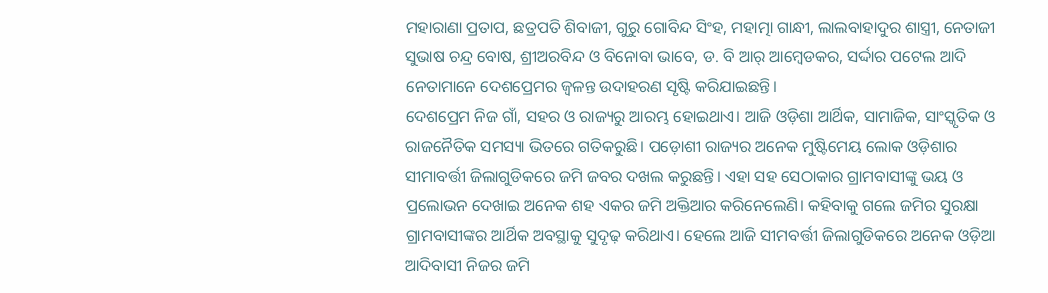ମହାରାଣା ପ୍ରତାପ, ଛତ୍ରପତି ଶିବାଜୀ, ଗୁରୁ ଗୋବିନ୍ଦ ସିଂହ, ମହାତ୍ମା ଗାନ୍ଧୀ, ଲାଲବାହାଦୁର ଶାସ୍ତ୍ରୀ, ନେତାଜୀ ସୁଭାଷ ଚନ୍ଦ୍ର ବୋଷ, ଶ୍ରୀଅରବିନ୍ଦ ଓ ବିନୋବା ଭାବେ, ଡ. ବି ଆର୍ ଆମ୍ବେଡକର, ସର୍ଦ୍ଦାର ପଟେଲ ଆଦି ନେତାମାନେ ଦେଶପ୍ରେମର ଜ୍ୱଳନ୍ତ ଉଦାହରଣ ସୃଷ୍ଟି କରିଯାଇଛନ୍ତି।
ଦେଶପ୍ରେମ ନିଜ ଗାଁ, ସହର ଓ ରାଜ୍ୟରୁ ଆରମ୍ଭ ହୋଇଥାଏ। ଆଜି ଓଡ଼ିଶା ଆର୍ଥିକ, ସାମାଜିକ, ସାଂସ୍କୃତିକ ଓ ରାଜନୈତିକ ସମସ୍ୟା ଭିତରେ ଗତିକରୁଛି। ପଡ଼ୋଶୀ ରାଜ୍ୟର ଅନେକ ମୁଷ୍ଟିମେୟ ଲୋକ ଓଡ଼ିଶାର ସୀମାବର୍ତ୍ତୀ ଜିଲାଗୁଡିକରେ ଜମି ଜବର ଦଖଲ କରୁଛନ୍ତି। ଏହା ସହ ସେଠାକାର ଗ୍ରାମବାସୀଙ୍କୁ ଭୟ ଓ ପ୍ରଲୋଭନ ଦେଖାଇ ଅନେକ ଶହ ଏକର ଜମି ଅକ୍ତିଆର କରିନେଲେଣି। କହିବାକୁ ଗଲେ ଜମିର ସୁରକ୍ଷା ଗ୍ରାମବାସୀଙ୍କର ଆର୍ଥିକ ଅବସ୍ଥାକୁ ସୁଦୃଢ଼ କରିଥାଏ। ହେଲେ ଆଜି ସୀମବର୍ତ୍ତୀ ଜିଲାଗୁଡିକରେ ଅନେକ ଓଡ଼ିଆ ଆଦିବାସୀ ନିଜର ଜମି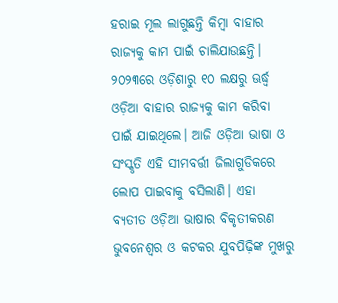ହରାଇ ମୂଲ ଲାଗୁଛନ୍ତି କିମ୍ବା ବାହାର ରାଜ୍ୟକୁ କାମ ପାଇଁ ଚାଲିଯାଉଛନ୍ତି। ୨୦୨୩ରେ ଓଡ଼ିଶାରୁ ୧୦ ଲକ୍ଷରୁ ଊର୍ଦ୍ଧ୍ୱ ଓଡ଼ିଆ ବାହାର ରାଜ୍ୟକୁ କାମ କରିବା ପାଇଁ ଯାଇଥିଲେ। ଆଜି ଓଡ଼ିଆ ଭାଷା ଓ ସଂସ୍କୃତି ଏହି ସୀମବର୍ତ୍ତୀ ଜିଲାଗୁଡିକରେ ଲୋପ ପାଇବାକୁ ବସିଲାଣି। ଏହା ବ୍ୟତୀତ ଓଡ଼ିଆ ଭାଷାର ବିକୃତୀକରଣ ଭୁବନେଶ୍ୱର ଓ କଟକର ଯୁବପିଢ଼ିଙ୍କ ମୁଖରୁ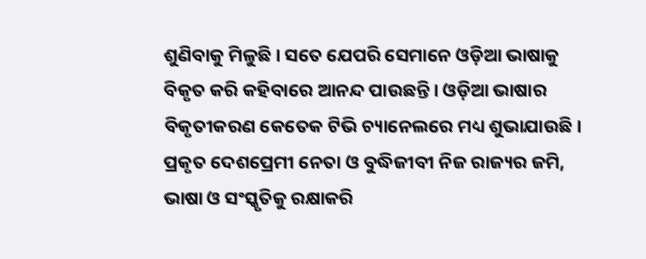ଶୁଣିବାକୁ ମିଳୁଛି । ସତେ ଯେପରି ସେମାନେ ଓଡ଼ିଆ ଭାଷାକୁ ବିକୃତ କରି କହିବାରେ ଆନନ୍ଦ ପାଉଛନ୍ତି । ଓଡ଼ିଆ ଭାଷାର ବିକୃତୀକରଣ କେତେକ ଟିଭି ଚ୍ୟାନେଲରେ ମଧ୍ୟ ଶୁଭାଯାଉଛି। ପ୍ରକୃତ ଦେଶପ୍ରେମୀ ନେତା ଓ ବୁଦ୍ଧିଜୀବୀ ନିଜ ରାଜ୍ୟର ଜମି, ଭାଷା ଓ ସଂସ୍କୃତିକୁ ରକ୍ଷାକରି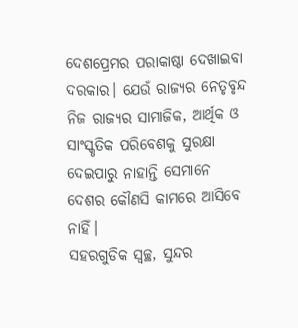ଦେଶପ୍ରେମର ପରାକାଷ୍ଠା ଦେଖାଇବା ଦରକାର। ଯେଉଁ ରାଜ୍ୟର ନେତୃବୃନ୍ଦ ନିଜ ରାଜ୍ୟର ସାମାଜିକ, ଆର୍ଥିକ ଓ ସାଂସ୍କୃତିକ ପରିବେଶକୁ ସୁରକ୍ଷା ଦେଇପାରୁ ନାହାନ୍ତି ସେମାନେ ଦେଶର କୌଣସି କାମରେ ଆସିବେ ନାହିଁ।
ସହରଗୁଡିକ ସ୍ବଚ୍ଛ, ସୁନ୍ଦର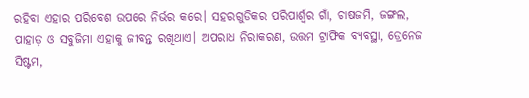ରହିବା ଏହାର ପରିବେଶ ଉପରେ ନିର୍ଭର କରେ। ସହରଗୁଡିକର ପରିପାର୍ଶ୍ୱର ଗାଁ, ଚାଷଜମି, ଜଙ୍ଗଲ, ପାହାଡ଼ ଓ ସବୁଜିମା ଏହାକୁ ଜୀବନ୍ତ ରଖିଥାଏ। ଅପରାଧ ନିରାକରଣ, ଉତ୍ତମ ଟ୍ରାଫିକ ବ୍ୟବସ୍ଥା, ଡ୍ରେନେଜ ସିଷ୍ଟମ,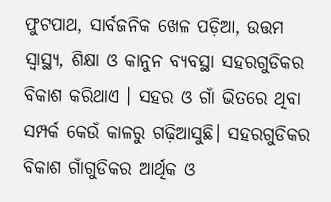ଫୁଟପାଥ, ସାର୍ବଜନିକ ଖେଳ ପଡ଼ିଆ, ଉତ୍ତମ ସ୍ବାସ୍ଥ୍ୟ, ଶିକ୍ଷା ଓ କାନୁନ ବ୍ୟବସ୍ଥା ସହରଗୁଡିକର ବିକାଶ କରିଥାଏ । ସହର ଓ ଗାଁ ଭିତରେ ଥିବା ସମ୍ପର୍କ କେଉଁ କାଳରୁ ଗଢ଼ିଆସୁଛି। ସହରଗୁଡିକର ବିକାଶ ଗାଁଗୁଡିକର ଆର୍ଥିକ ଓ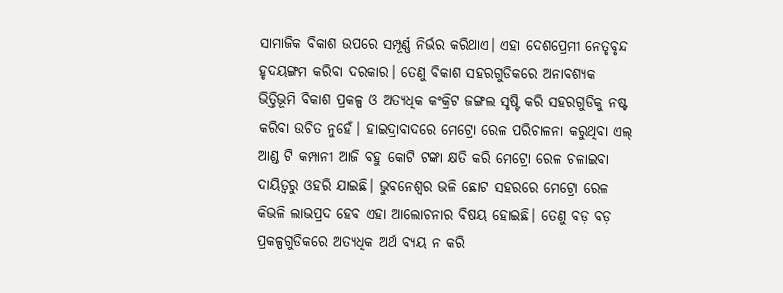ସାମାଜିକ ବିକାଶ ଉପରେ ସମ୍ପୂର୍ଣ୍ଣ ନିର୍ଭର କରିଥାଏ। ଏହା ଦେଶପ୍ରେମୀ ନେତୃବୃନ୍ଦ ହୃଦୟଙ୍ଗମ କରିବା ଦରକାର। ତେଣୁ ବିକାଶ ସହରଗୁଡିକରେ ଅନାବଶ୍ୟକ ଭିତ୍ତିଭୂମି ବିକାଶ ପ୍ରକଳ୍ପ ଓ ଅତ୍ୟଧିକ କଂକ୍ରିଟ ଜଙ୍ଗଲ ସୃଷ୍ଟି କରି ସହରଗୁଡିକୁ ନଷ୍ଟ କରିବା ଉଚିତ ନୁହେଁ। ହାଇଦ୍ରାବାଦରେ ମେଟ୍ରୋ ରେଳ ପରିଚାଳନା କରୁଥିବା ଏଲ୍ ଆଣ୍ଡ ଟି କମ୍ପାନୀ ଆଜି ବହୁ କୋଟି ଟଙ୍କା କ୍ଷତି କରି ମେଟ୍ରୋ ରେଳ ଚଳାଇବା ଦାୟିତ୍ୱରୁ ଓହରି ଯାଇଛି। ଭୁବନେଶ୍ୱର ଭଳି ଛୋଟ ସହରରେ ମେଟ୍ରୋ ରେଳ କିଭଳି ଲାଭପ୍ରଦ ହେବ ଏହା ଆଲୋଚନାର ବିଷୟ ହୋଇଛି। ତେଣୁ ବଡ଼ ବଡ଼ ପ୍ରକଳ୍ପଗୁଡିକରେ ଅତ୍ୟଧିକ ଅର୍ଥ ବ୍ୟୟ ନ କରି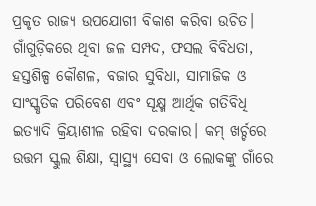ପ୍ରକୃତ ରାଜ୍ୟ ଉପଯୋଗୀ ବିକାଶ କରିବା ଉଚିତ।
ଗାଁଗୁଡ଼ିକରେ ଥିବା ଜଳ ସମ୍ପଦ, ଫସଲ ବିବିଧତା, ହସ୍ତଶିଳ୍ପ କୌଶଳ, ବଜାର ସୁବିଧା, ସାମାଜିକ ଓ ସାଂସ୍କୃତିକ ପରିବେଶ ଏବଂ ସୂକ୍ଷ୍ମ ଆର୍ଥିକ ଗତିବିଧି ଇତ୍ୟାଦି କ୍ରିୟାଶୀଳ ରହିବା ଦରକାର। କମ୍ ଖର୍ଚ୍ଚରେ ଉତ୍ତମ ସ୍କୁଲ ଶିକ୍ଷା, ସ୍ବାସ୍ଥ୍ୟ ସେବା ଓ ଲୋକଙ୍କୁ ଗାଁରେ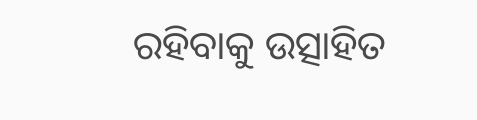ରହିବାକୁ ଉତ୍ସାହିତ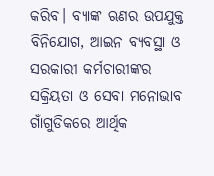କରିବ। ବ୍ୟାଙ୍କ ଋଣର ଉପଯୁକ୍ତ ବିନିଯୋଗ, ଆଇନ ବ୍ୟବସ୍ଥା ଓ ସରକାରୀ କର୍ମଚାରୀଙ୍କର ସକ୍ରିୟତା ଓ ସେବା ମନୋଭାବ ଗାଁଗୁଡିକରେ ଆର୍ଥିକ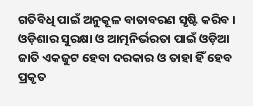ଗତିବିଧି ପାଇଁ ଅନୁକୂଳ ବାତାବରଣ ସୃଷ୍ଟି କରିବ । ଓଡ଼ିଶାର ସୁରକ୍ଷା ଓ ଆତ୍ମନିର୍ଭରତା ପାଇଁ ଓଡ଼ିଆ ଜାତି ଏକଜୁଟ ହେବା ଦରକାର ଓ ତାହା ହିଁ ହେବ ପ୍ରକୃତ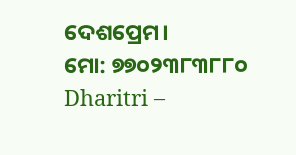ଦେଶପ୍ରେମ।
ମୋ: ୭୭୦୨୩୮୩୮୮୦
Dharitri –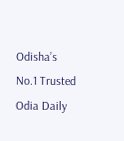Odisha’s No.1 Trusted Odia Daily